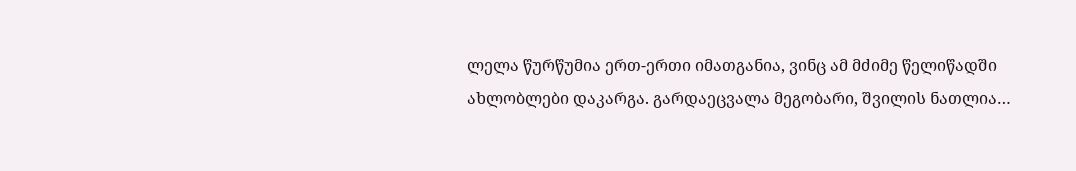ლელა წურწუმია ერთ-ერთი იმათგანია, ვინც ამ მძიმე წელიწადში ახლობლები დაკარგა. გარდაეცვალა მეგობარი, შვილის ნათლია…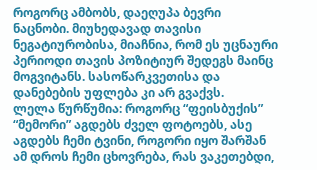როგორც ამბობს, დაეღუპა ბევრი ნაცნობი. მიუხედავად თავისი ნეგატიურობისა, მიაჩნია, რომ ეს უცნაური პერიოდი თავის პოზიტიურ შედეგს მაინც მოგვიტანს. სასოწარკვეთისა და დანებების უფლება კი არ გვაქვს.
ლელა წურწუმია: როგორც “ფეისბუქის” “მემორი” აგდებს ძველ ფოტოებს, ასე აგდებს ჩემი ტვინი, როგორი იყო შარშან ამ დროს ჩემი ცხოვრება, რას ვაკეთებდი,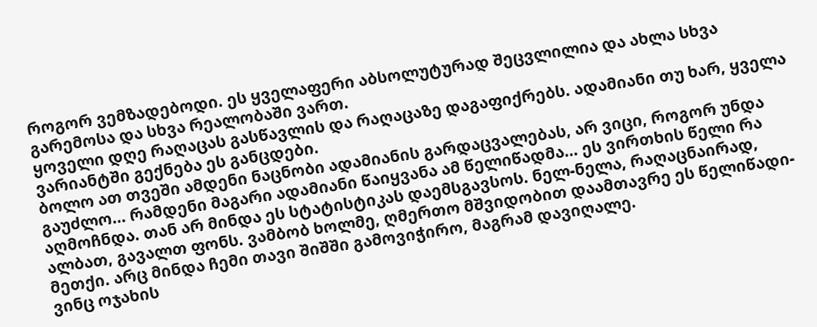როგორ ვემზადებოდი. ეს ყველაფერი აბსოლუტურად შეცვლილია და ახლა სხვა გარემოსა და სხვა რეალობაში ვართ.
ყოველი დღე რაღაცას გასწავლის და რაღაცაზე დაგაფიქრებს. ადამიანი თუ ხარ, ყველა ვარიანტში გექნება ეს განცდები.
ბოლო ათ თვეში ამდენი ნაცნობი ადამიანის გარდაცვალებას, არ ვიცი, როგორ უნდა გაუძლო… რამდენი მაგარი ადამიანი წაიყვანა ამ წელიწადმა… ეს ვირთხის წელი რა აღმოჩნდა. თან არ მინდა ეს სტატისტიკას დაემსგავსოს. ნელ-ნელა, რაღაცნაირად, ალბათ, გავალთ ფონს. ვამბობ ხოლმე, ღმერთო მშვიდობით დაამთავრე ეს წელიწადი-მეთქი. არც მინდა ჩემი თავი შიშში გამოვიჭირო, მაგრამ დავიღალე.
ვინც ოჯახის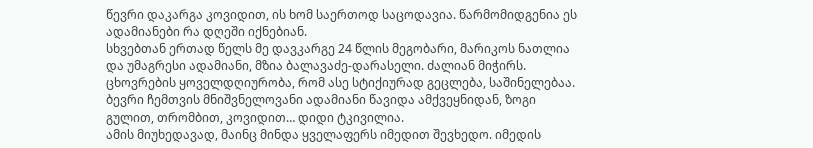წევრი დაკარგა კოვიდით, ის ხომ საერთოდ საცოდავია. წარმომიდგენია ეს ადამიანები რა დღეში იქნებიან.
სხვებთან ერთად წელს მე დავკარგე 24 წლის მეგობარი, მარიკოს ნათლია და უმაგრესი ადამიანი, მზია ბალავაძე-დარასელი. ძალიან მიჭირს. ცხოვრების ყოველდღიურობა, რომ ასე სტიქიურად გეცლება, საშინელებაა. ბევრი ჩემთვის მნიშვნელოვანი ადამიანი წავიდა ამქვეყნიდან, ზოგი გულით, თრომბით, კოვიდით… დიდი ტკივილია.
ამის მიუხედავად, მაინც მინდა ყველაფერს იმედით შევხედო. იმედის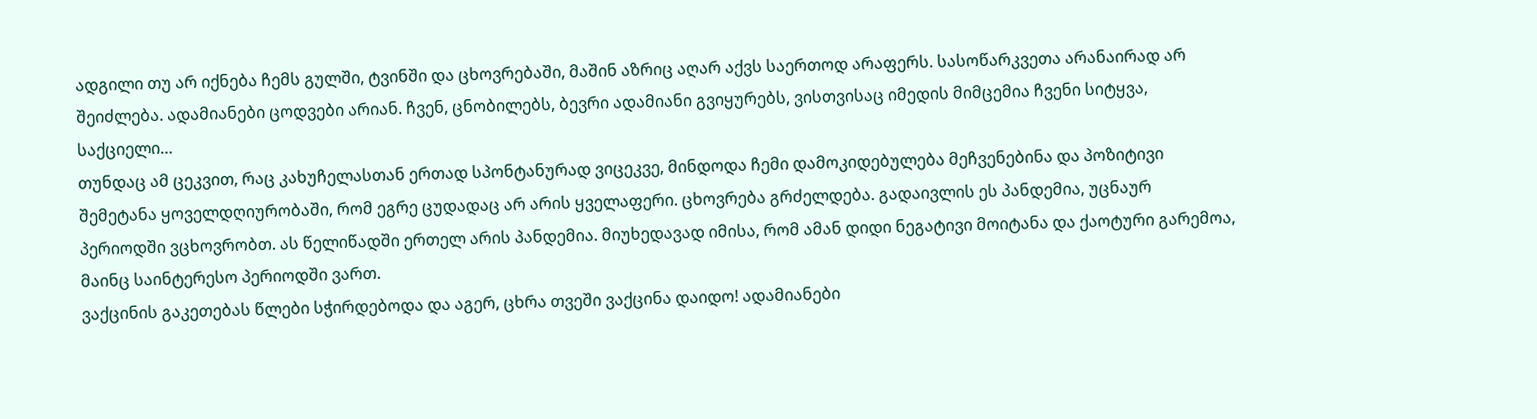ადგილი თუ არ იქნება ჩემს გულში, ტვინში და ცხოვრებაში, მაშინ აზრიც აღარ აქვს საერთოდ არაფერს. სასოწარკვეთა არანაირად არ შეიძლება. ადამიანები ცოდვები არიან. ჩვენ, ცნობილებს, ბევრი ადამიანი გვიყურებს, ვისთვისაც იმედის მიმცემია ჩვენი სიტყვა, საქციელი…
თუნდაც ამ ცეკვით, რაც კახუჩელასთან ერთად სპონტანურად ვიცეკვე, მინდოდა ჩემი დამოკიდებულება მეჩვენებინა და პოზიტივი შემეტანა ყოველდღიურობაში, რომ ეგრე ცუდადაც არ არის ყველაფერი. ცხოვრება გრძელდება. გადაივლის ეს პანდემია, უცნაურ პერიოდში ვცხოვრობთ. ას წელიწადში ერთელ არის პანდემია. მიუხედავად იმისა, რომ ამან დიდი ნეგატივი მოიტანა და ქაოტური გარემოა, მაინც საინტერესო პერიოდში ვართ.
ვაქცინის გაკეთებას წლები სჭირდებოდა და აგერ, ცხრა თვეში ვაქცინა დაიდო! ადამიანები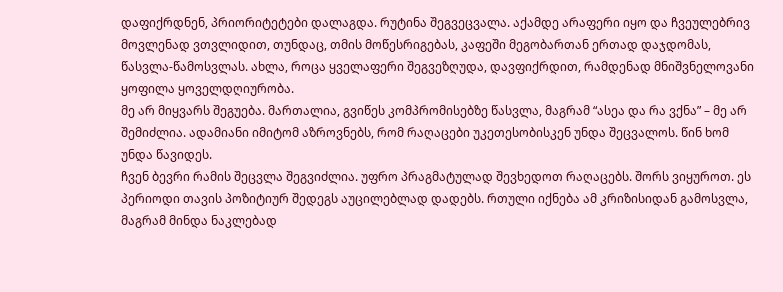დაფიქრდნენ, პრიორიტეტები დალაგდა. რუტინა შეგვეცვალა. აქამდე არაფერი იყო და ჩვეულებრივ მოვლენად ვთვლიდით, თუნდაც, თმის მოწესრიგებას, კაფეში მეგობართან ერთად დაჯდომას, წასვლა-წამოსვლას. ახლა, როცა ყველაფერი შეგვეზღუდა, დავფიქრდით, რამდენად მნიშვნელოვანი ყოფილა ყოველდღიურობა.
მე არ მიყვარს შეგუება. მართალია, გვიწეს კომპრომისებზე წასვლა, მაგრამ “ასეა და რა ვქნა” – მე არ შემიძლია. ადამიანი იმიტომ აზროვნებს, რომ რაღაცები უკეთესობისკენ უნდა შეცვალოს. წინ ხომ უნდა წავიდეს.
ჩვენ ბევრი რამის შეცვლა შეგვიძლია. უფრო პრაგმატულად შევხედოთ რაღაცებს. შორს ვიყუროთ. ეს პერიოდი თავის პოზიტიურ შედეგს აუცილებლად დადებს. რთული იქნება ამ კრიზისიდან გამოსვლა, მაგრამ მინდა ნაკლებად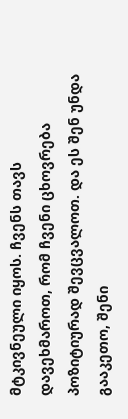მტკივნეული იყოს. ჩვენს თავს დავეხმაროთ, რომ ჩვენი ცხოვრება პოზიტიურად შევცვალოთ. და ეს შენ უნდა გააკეთო, შენი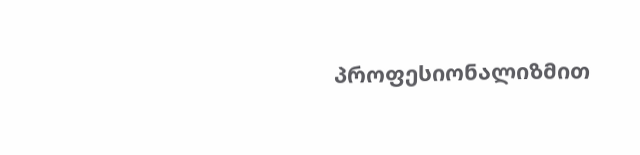პროფესიონალიზმით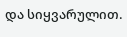და სიყვარულით.